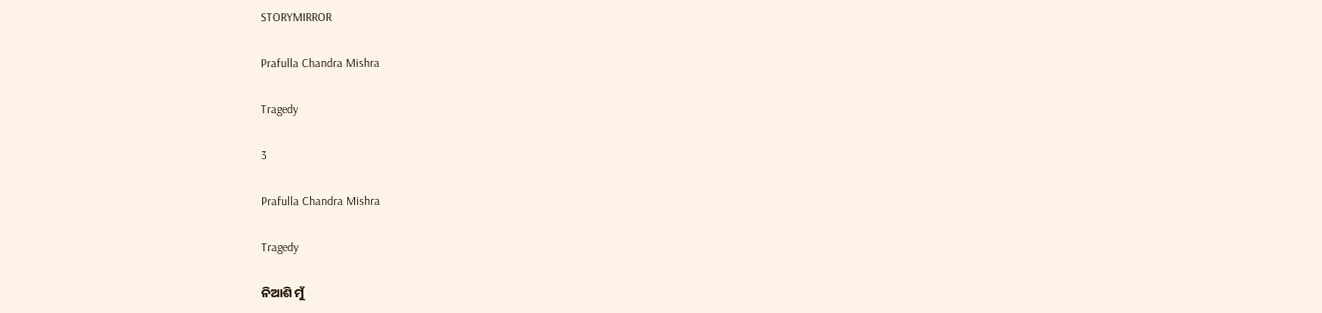STORYMIRROR

Prafulla Chandra Mishra

Tragedy

3

Prafulla Chandra Mishra

Tragedy

ନିଆଶି ମୁଁ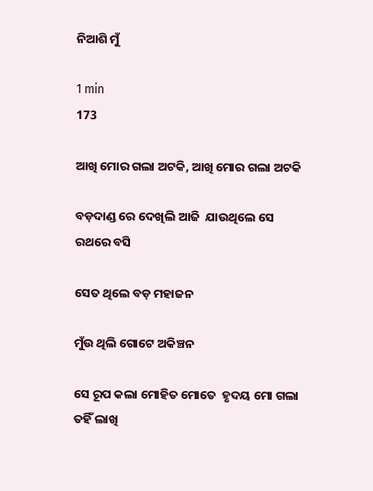ନିଆଶି ମୁଁ

1 min
173

ଆଖି ମୋର ଗଲା ଅଟକି, ଆଖି ମୋର ଗଲା ଅଟକି

ବଡ଼ଦାଣ୍ଡ ରେ ଦେଖିଲି ଆଜି  ଯାଉଥିଲେ ସେ ରଥରେ ବସି

ସେତ ଥିଲେ ବଡ଼ ମହାଜନ

ମୁଁଉ ଥିଲି ଗୋଟେ ଅକିଞ୍ଚନ

ସେ ରୂପ କଲା ମୋହିତ ମୋତେ  ହୃଦୟ ମୋ ଗଲା ତହିଁ ଲାଖି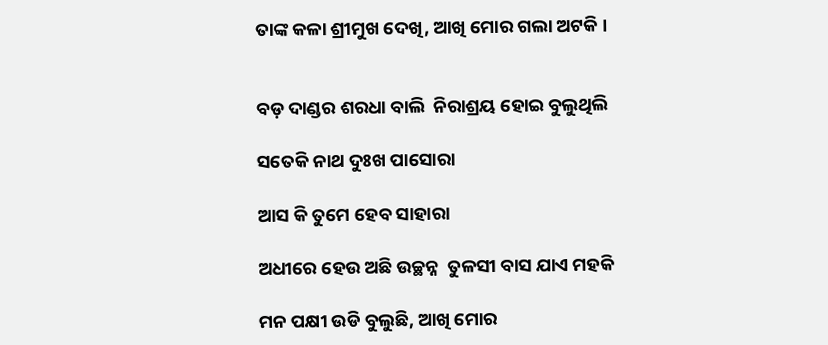ତାଙ୍କ କଳା ଶ୍ରୀମୁଖ ଦେଖି, ଆଖି ମୋର ଗଲା ଅଟକି ।


ବଡ଼ ଦାଣ୍ଡର ଶରଧା ବାଲି  ନିରାଶ୍ରୟ ହୋଇ ବୁଲୁଥିଲି

ସତେକି ନାଥ ଦୁଃଖ ପାସୋରା

ଆସ କି ତୁମେ ହେବ ସାହାରା

ଅଧୀରେ ହେଉ ଅଛି ଉଚ୍ଛନ୍ନ  ତୁଳସୀ ବାସ ଯାଏ ମହକି

ମନ ପକ୍ଷୀ ଉଡି ବୁଲୁଛି, ଆଖି ମୋର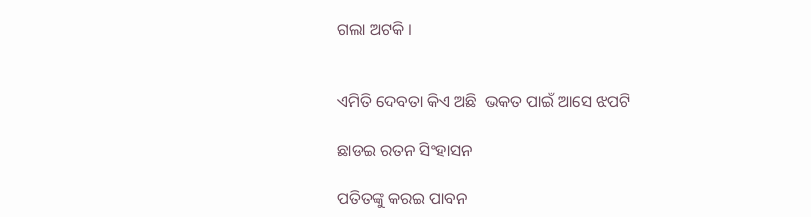ଗଲା ଅଟକି ।


ଏମିତି ଦେବତା କିଏ ଅଛି  ଭକତ ପାଇଁ ଆସେ ଝପଟି

ଛାଡଇ ରତନ ସିଂହାସନ

ପତିତଙ୍କୁ କରଇ ପାବନ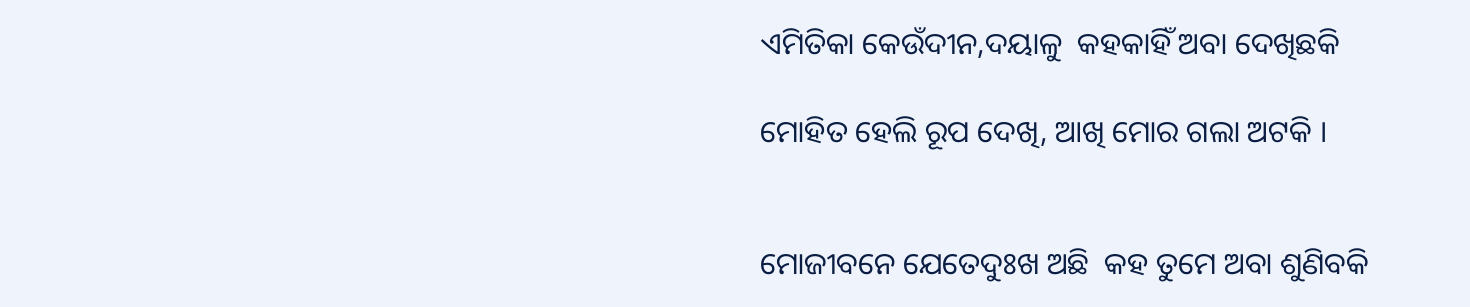ଏମିତିକା କେଉଁଦୀନ,ଦୟାଳୁ  କହକାହିଁ ଅବା ଦେଖିଛକି

ମୋହିତ ହେଲି ରୂପ ଦେଖି, ଆଖି ମୋର ଗଲା ଅଟକି ।


ମୋଜୀବନେ ଯେତେଦୁଃଖ ଅଛି  କହ ତୁମେ ଅବା ଶୁଣିବକି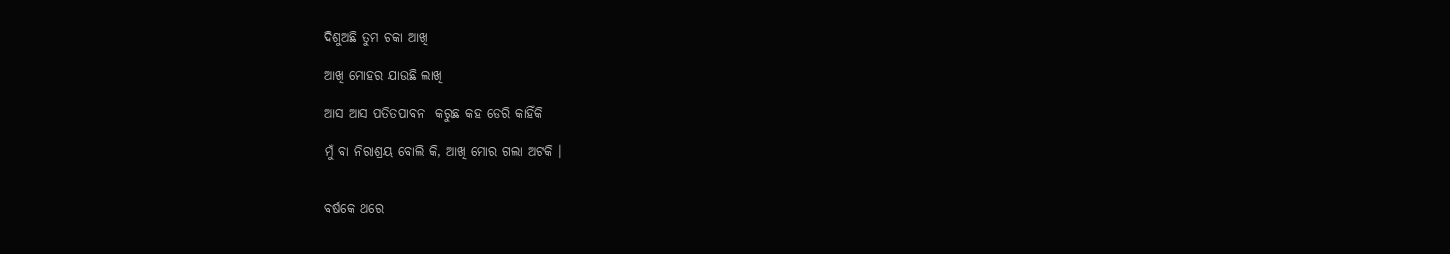ଦିଶୁଅଛି ତୁମ ଚକା ଆଖି

ଆଖି ମୋହର ଯାଉଛି ଲାଖି

ଆସ ଆସ ପତିତପାବନ  କରୁଛ କହ ଡେରି କାହିଁକି

ମୁଁ ବା ନିରାଶ୍ରୟ ବୋଲି କି, ଆଖି ମୋର ଗଲା ଅଟକି ।


ବର୍ଷକେ ଥରେ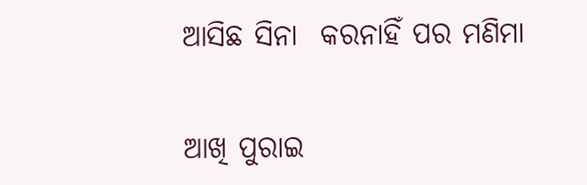ଆସିଛ ସିନା  କରନାହିଁ ପର ମଣିମା

ଆଖି ପୁରାଇ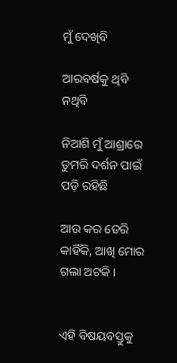ମୁଁ ଦେଖିବି

ଆରବର୍ଷକୁ ଥିବି ନଥିବି

ନିଆଶି ମୁଁ ଆଶ୍ରାରେ ତୁମରି ଦର୍ଶନ ପାଇଁ ପଡ଼ି ରହିଛି

ଆଉ କର ଡେରି କାହିଁକି, ଆଖି ମୋର ଗଲା ଅଟକି ।


ଏହି ବିଷୟବସ୍ତୁକୁ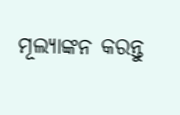ମୂଲ୍ୟାଙ୍କନ କରନ୍ତୁ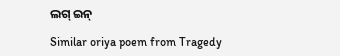ଲଗ୍ ଇନ୍

Similar oriya poem from Tragedy